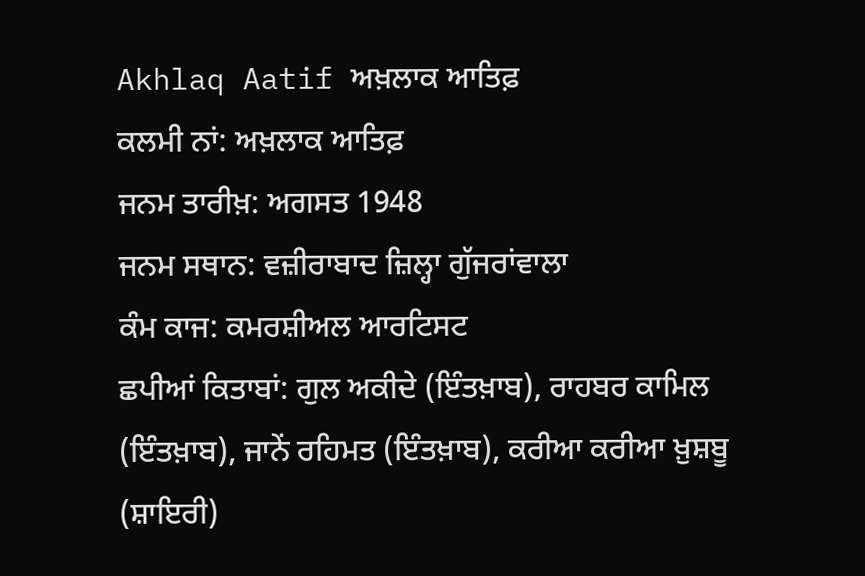Akhlaq Aatif ਅਖ਼ਲਾਕ ਆਤਿਫ਼
ਕਲਮੀ ਨਾਂ: ਅਖ਼ਲਾਕ ਆਤਿਫ਼
ਜਨਮ ਤਾਰੀਖ਼: ਅਗਸਤ 1948
ਜਨਮ ਸਥਾਨ: ਵਜ਼ੀਰਾਬਾਦ ਜ਼ਿਲ੍ਹਾ ਗੁੱਜਰਾਂਵਾਲਾ
ਕੰਮ ਕਾਜ: ਕਮਰਸ਼ੀਅਲ ਆਰਟਿਸਟ
ਛਪੀਆਂ ਕਿਤਾਬਾਂ: ਗੁਲ ਅਕੀਦੇ (ਇੰਤਖ਼ਾਬ), ਰਾਹਬਰ ਕਾਮਿਲ (ਇੰਤਖ਼ਾਬ), ਜਾਨੇਂ ਰਹਿਮਤ (ਇੰਤਖ਼ਾਬ), ਕਰੀਆ ਕਰੀਆ ਖ਼ੁਸ਼ਬੂ (ਸ਼ਾਇਰੀ)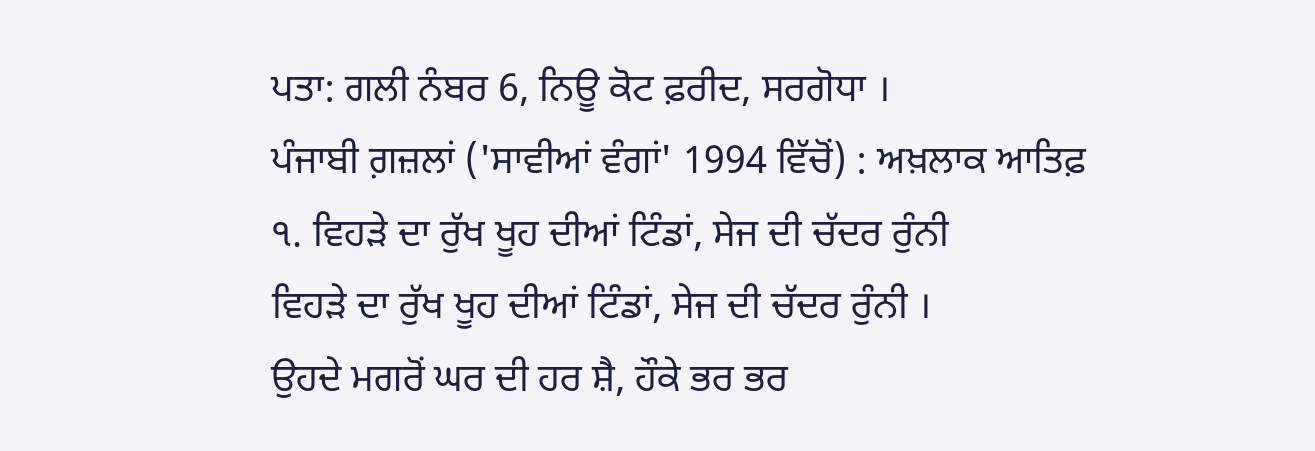ਪਤਾ: ਗਲੀ ਨੰਬਰ 6, ਨਿਊ ਕੋਟ ਫ਼ਰੀਦ, ਸਰਗੋਧਾ ।
ਪੰਜਾਬੀ ਗ਼ਜ਼ਲਾਂ ('ਸਾਵੀਆਂ ਵੰਗਾਂ' 1994 ਵਿੱਚੋਂ) : ਅਖ਼ਲਾਕ ਆਤਿਫ਼
੧. ਵਿਹੜੇ ਦਾ ਰੁੱਖ ਖੂਹ ਦੀਆਂ ਟਿੰਡਾਂ, ਸੇਜ ਦੀ ਚੱਦਰ ਰੁੰਨੀ
ਵਿਹੜੇ ਦਾ ਰੁੱਖ ਖੂਹ ਦੀਆਂ ਟਿੰਡਾਂ, ਸੇਜ ਦੀ ਚੱਦਰ ਰੁੰਨੀ ।
ਉਹਦੇ ਮਗਰੋਂ ਘਰ ਦੀ ਹਰ ਸ਼ੈ, ਹੌਕੇ ਭਰ ਭਰ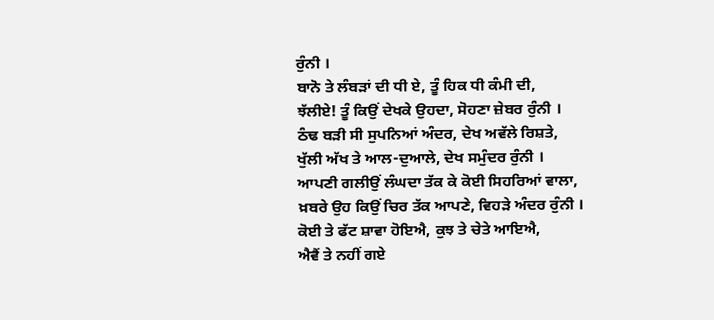ਰੁੰਨੀ ।
ਬਾਨੋ ਤੇ ਲੰਬੜਾਂ ਦੀ ਧੀ ਏ, ਤੂੰ ਹਿਕ ਧੀ ਕੰਮੀ ਦੀ,
ਝੱਲੀਏ! ਤੂੰ ਕਿਉਂ ਦੇਖਕੇ ਉਹਦਾ, ਸੋਹਣਾ ਜ਼ੇਬਰ ਰੁੰਨੀ ।
ਠੰਢ ਬੜੀ ਸੀ ਸੁਪਨਿਆਂ ਅੰਦਰ, ਦੇਖ ਅਵੱਲੇ ਰਿਸ਼ਤੇ,
ਖੁੱਲੀ ਅੱਖ ਤੇ ਆਲ-ਦੁਆਲੇ, ਦੇਖ ਸਮੁੰਦਰ ਰੁੰਨੀ ।
ਆਪਣੀ ਗਲੀਉਂ ਲੰਘਦਾ ਤੱਕ ਕੇ ਕੋਈ ਸਿਹਰਿਆਂ ਵਾਲਾ,
ਖ਼ਬਰੇ ਉਹ ਕਿਉਂ ਚਿਰ ਤੱਕ ਆਪਣੇ, ਵਿਹੜੇ ਅੰਦਰ ਰੁੰਨੀ ।
ਕੋਈ ਤੇ ਫੱਟ ਸ਼ਾਵਾ ਹੋਇਐ, ਕੁਝ ਤੇ ਚੇਤੇ ਆਇਐ,
ਐਵੈਂ ਤੇ ਨਹੀਂ ਗਏ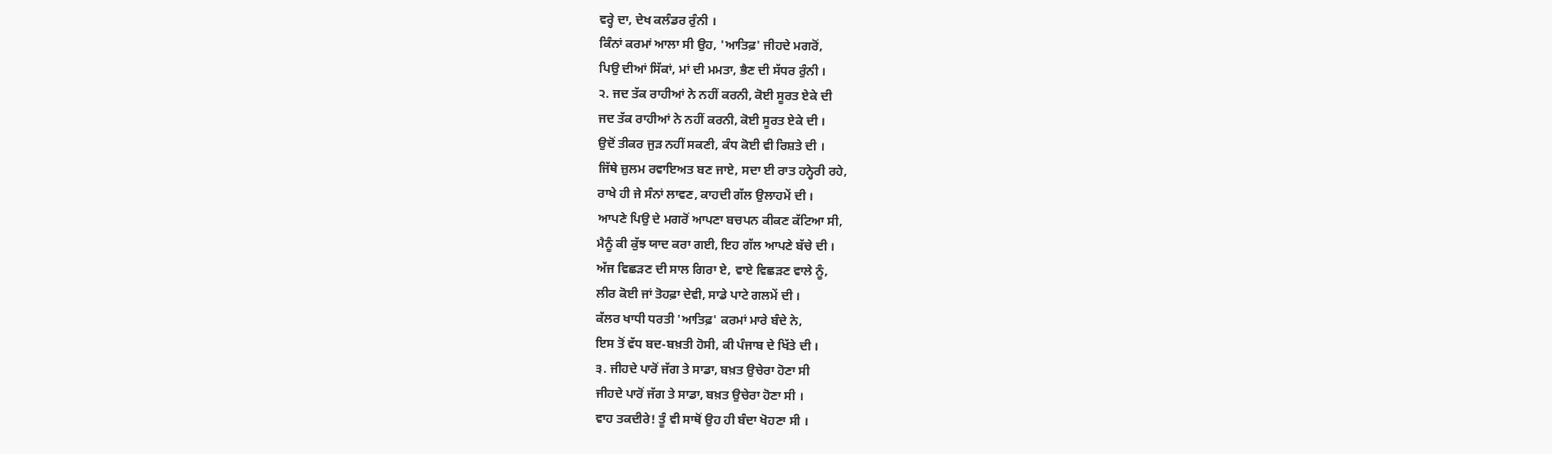ਵਰ੍ਹੇ ਦਾ, ਦੇਖ ਕਲੰਡਰ ਰੁੰਨੀ ।
ਕਿੰਨਾਂ ਕਰਮਾਂ ਆਲਾ ਸੀ ਉਹ, 'ਆਤਿਫ਼' ਜੀਹਦੇ ਮਗਰੋਂ,
ਪਿਉ ਦੀਆਂ ਸਿੱਕਾਂ, ਮਾਂ ਦੀ ਮਮਤਾ, ਭੈਣ ਦੀ ਸੱਧਰ ਰੁੰਨੀ ।
੨. ਜਦ ਤੱਕ ਰਾਹੀਆਂ ਨੇ ਨਹੀਂ ਕਰਨੀ, ਕੋਈ ਸੂਰਤ ਏਕੇ ਦੀ
ਜਦ ਤੱਕ ਰਾਹੀਆਂ ਨੇ ਨਹੀਂ ਕਰਨੀ, ਕੋਈ ਸੂਰਤ ਏਕੇ ਦੀ ।
ਉਦੋਂ ਤੀਕਰ ਜੁੜ ਨਹੀਂ ਸਕਣੀ, ਕੰਧ ਕੋਈ ਵੀ ਰਿਸ਼ਤੇ ਦੀ ।
ਜਿੱਥੇ ਜ਼ੁਲਮ ਰਵਾਇਅਤ ਬਣ ਜਾਏ, ਸਦਾ ਈ ਰਾਤ ਹਨ੍ਹੇਰੀ ਰਹੇ,
ਰਾਖੇ ਹੀ ਜੇ ਸੰਨਾਂ ਲਾਵਣ, ਕਾਹਦੀ ਗੱਲ ਉਲਾਹਮੇਂ ਦੀ ।
ਆਪਣੇ ਪਿਉ ਦੇ ਮਗਰੋਂ ਆਪਣਾ ਬਚਪਨ ਕੀਕਣ ਕੱਟਿਆ ਸੀ,
ਮੈਨੂੰ ਕੀ ਕੁੱਝ ਯਾਦ ਕਰਾ ਗਈ, ਇਹ ਗੱਲ ਆਪਣੇ ਬੱਚੇ ਦੀ ।
ਅੱਜ ਵਿਛੜਣ ਦੀ ਸਾਲ ਗਿਰਾ ਏ, ਵਾਏ ਵਿਛੜਣ ਵਾਲੇ ਨੂੰ,
ਲੀਰ ਕੋਈ ਜਾਂ ਤੋਹਫ਼ਾ ਦੇਵੀ, ਸਾਡੇ ਪਾਟੇ ਗਲਮੇਂ ਦੀ ।
ਕੱਲਰ ਖਾਧੀ ਧਰਤੀ 'ਆਤਿਫ਼' ਕਰਮਾਂ ਮਾਰੇ ਬੰਦੇ ਨੇ,
ਇਸ ਤੋਂ ਵੱਧ ਬਦ-ਬਖ਼ਤੀ ਹੋਸੀ, ਕੀ ਪੰਜਾਬ ਦੇ ਖਿੱਤੇ ਦੀ ।
੩. ਜੀਹਦੇ ਪਾਰੋਂ ਜੱਗ ਤੇ ਸਾਡਾ, ਬਖ਼ਤ ਉਚੇਰਾ ਹੋਣਾ ਸੀ
ਜੀਹਦੇ ਪਾਰੋਂ ਜੱਗ ਤੇ ਸਾਡਾ, ਬਖ਼ਤ ਉਚੇਰਾ ਹੋਣਾ ਸੀ ।
ਵਾਹ ਤਕਦੀਰੇ! ਤੂੰ ਵੀ ਸਾਥੋਂ ਉਹ ਹੀ ਬੰਦਾ ਖੋਹਣਾ ਸੀ ।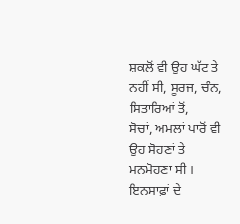ਸ਼ਕਲੋਂ ਵੀ ਉਹ ਘੱਟ ਤੇ ਨਹੀਂ ਸੀ, ਸੂਰਜ, ਚੰਨ, ਸਿਤਾਰਿਆਂ ਤੋਂ,
ਸੋਚਾਂ, ਅਮਲਾਂ ਪਾਰੋਂ ਵੀ ਉਹ ਸੋਹਣਾਂ ਤੇ ਮਨਮੋਹਣਾ ਸੀ ।
ਇਨਸਾਫ਼ਾਂ ਦੇ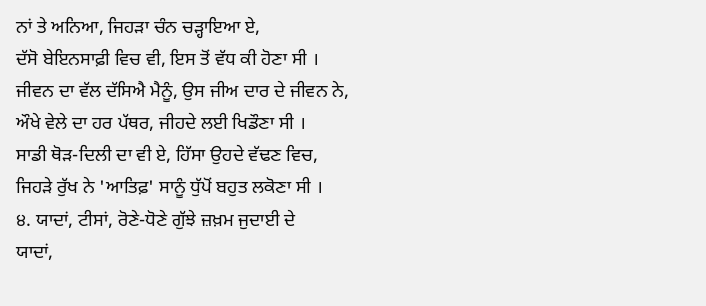ਨਾਂ ਤੇ ਅਨਿਆ, ਜਿਹੜਾ ਚੰਨ ਚੜ੍ਹਾਇਆ ਏ,
ਦੱਸੋ ਬੇਇਨਸਾਫ਼ੀ ਵਿਚ ਵੀ, ਇਸ ਤੋਂ ਵੱਧ ਕੀ ਹੋਣਾ ਸੀ ।
ਜੀਵਨ ਦਾ ਵੱਲ ਦੱਸਿਐ ਮੈਨੂੰ, ਉਸ ਜੀਅ ਦਾਰ ਦੇ ਜੀਵਨ ਨੇ,
ਔਖੇ ਵੇਲੇ ਦਾ ਹਰ ਪੱਥਰ, ਜੀਹਦੇ ਲਈ ਖਿਡੌਣਾ ਸੀ ।
ਸਾਡੀ ਥੋੜ-ਦਿਲੀ ਦਾ ਵੀ ਏ, ਹਿੱਸਾ ਉਹਦੇ ਵੱਢਣ ਵਿਚ,
ਜਿਹੜੇ ਰੁੱਖ ਨੇ 'ਆਤਿਫ਼' ਸਾਨੂੰ ਧੁੱਪੋਂ ਬਹੁਤ ਲਕੋਣਾ ਸੀ ।
੪. ਯਾਦਾਂ, ਟੀਸਾਂ, ਰੋਣੇ-ਧੋਣੇ ਗੁੱਝੇ ਜ਼ਖ਼ਮ ਜੁਦਾਈ ਦੇ
ਯਾਦਾਂ,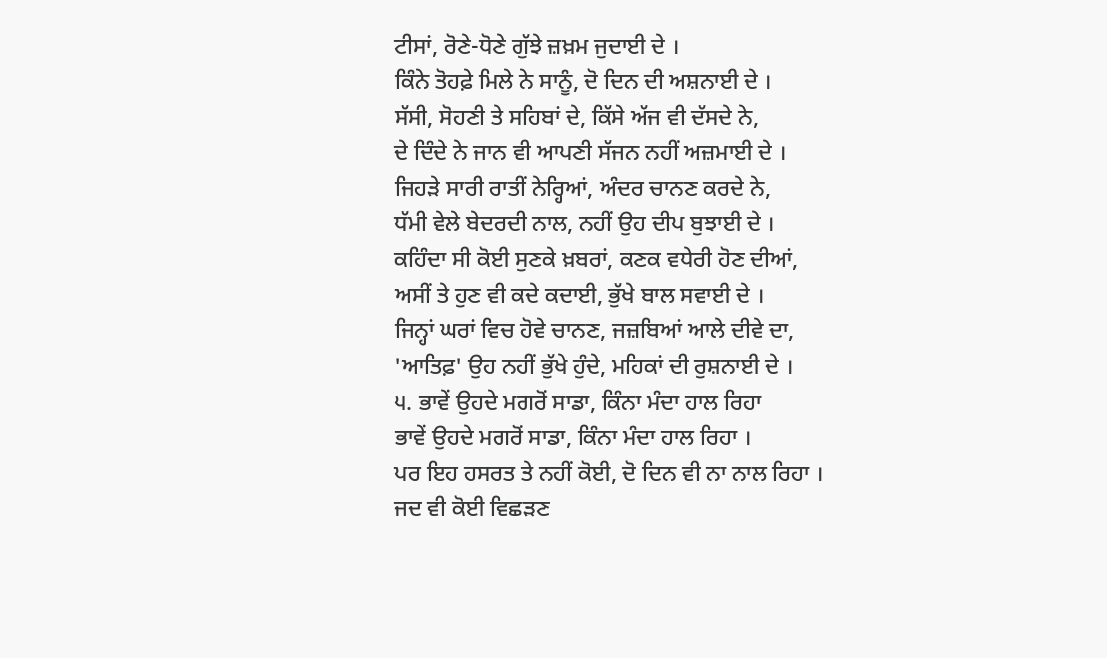ਟੀਸਾਂ, ਰੋਣੇ-ਧੋਣੇ ਗੁੱਝੇ ਜ਼ਖ਼ਮ ਜੁਦਾਈ ਦੇ ।
ਕਿੰਨੇ ਤੋਹਫ਼ੇ ਮਿਲੇ ਨੇ ਸਾਨੂੰ, ਦੋ ਦਿਨ ਦੀ ਅਸ਼ਨਾਈ ਦੇ ।
ਸੱਸੀ, ਸੋਹਣੀ ਤੇ ਸਹਿਬਾਂ ਦੇ, ਕਿੱਸੇ ਅੱਜ ਵੀ ਦੱਸਦੇ ਨੇ,
ਦੇ ਦਿੰਦੇ ਨੇ ਜਾਨ ਵੀ ਆਪਣੀ ਸੱਜਨ ਨਹੀਂ ਅਜ਼ਮਾਈ ਦੇ ।
ਜਿਹੜੇ ਸਾਰੀ ਰਾਤੀਂ ਨੇਰ੍ਹਿਆਂ, ਅੰਦਰ ਚਾਨਣ ਕਰਦੇ ਨੇ,
ਧੱਮੀ ਵੇਲੇ ਬੇਦਰਦੀ ਨਾਲ, ਨਹੀਂ ਉਹ ਦੀਪ ਬੁਝਾਈ ਦੇ ।
ਕਹਿੰਦਾ ਸੀ ਕੋਈ ਸੁਣਕੇ ਖ਼ਬਰਾਂ, ਕਣਕ ਵਧੇਰੀ ਹੋਣ ਦੀਆਂ,
ਅਸੀਂ ਤੇ ਹੁਣ ਵੀ ਕਦੇ ਕਦਾਈ, ਭੁੱਖੇ ਬਾਲ ਸਵਾਈ ਦੇ ।
ਜਿਨ੍ਹਾਂ ਘਰਾਂ ਵਿਚ ਹੋਵੇ ਚਾਨਣ, ਜਜ਼ਬਿਆਂ ਆਲੇ ਦੀਵੇ ਦਾ,
'ਆਤਿਫ਼' ਉਹ ਨਹੀਂ ਭੁੱਖੇ ਹੁੰਦੇ, ਮਹਿਕਾਂ ਦੀ ਰੁਸ਼ਨਾਈ ਦੇ ।
੫. ਭਾਵੇਂ ਉਹਦੇ ਮਗਰੋਂ ਸਾਡਾ, ਕਿੰਨਾ ਮੰਦਾ ਹਾਲ ਰਿਹਾ
ਭਾਵੇਂ ਉਹਦੇ ਮਗਰੋਂ ਸਾਡਾ, ਕਿੰਨਾ ਮੰਦਾ ਹਾਲ ਰਿਹਾ ।
ਪਰ ਇਹ ਹਸਰਤ ਤੇ ਨਹੀਂ ਕੋਈ, ਦੋ ਦਿਨ ਵੀ ਨਾ ਨਾਲ ਰਿਹਾ ।
ਜਦ ਵੀ ਕੋਈ ਵਿਛੜਣ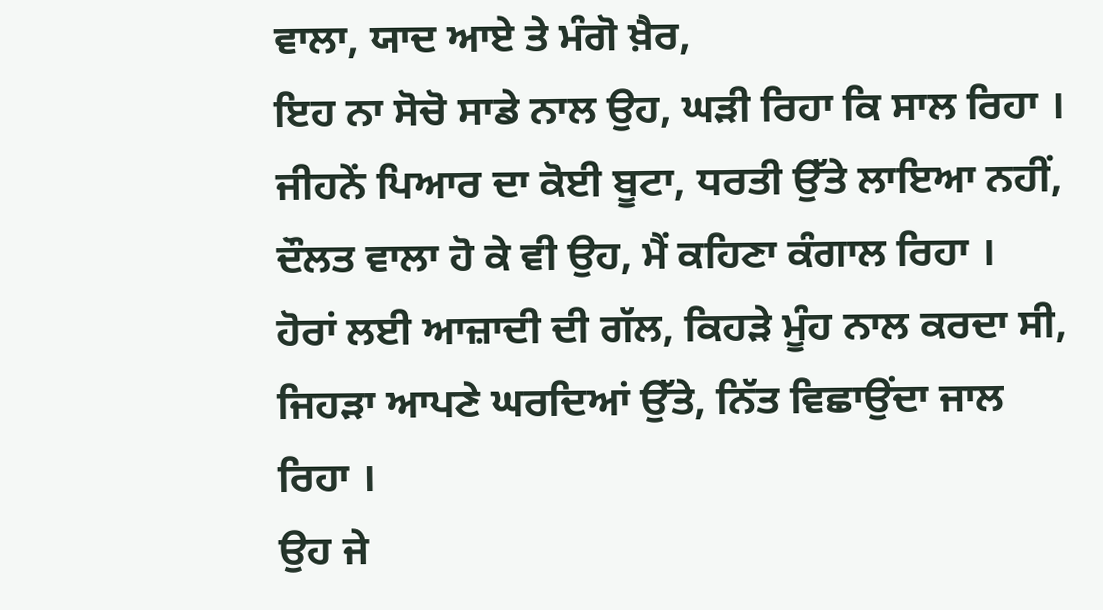ਵਾਲਾ, ਯਾਦ ਆਏ ਤੇ ਮੰਗੋ ਖ਼ੈਰ,
ਇਹ ਨਾ ਸੋਚੋ ਸਾਡੇ ਨਾਲ ਉਹ, ਘੜੀ ਰਿਹਾ ਕਿ ਸਾਲ ਰਿਹਾ ।
ਜੀਹਨੇਂ ਪਿਆਰ ਦਾ ਕੋਈ ਬੂਟਾ, ਧਰਤੀ ਉੱਤੇ ਲਾਇਆ ਨਹੀਂ,
ਦੌਲਤ ਵਾਲਾ ਹੋ ਕੇ ਵੀ ਉਹ, ਮੈਂ ਕਹਿਣਾ ਕੰਗਾਲ ਰਿਹਾ ।
ਹੋਰਾਂ ਲਈ ਆਜ਼ਾਦੀ ਦੀ ਗੱਲ, ਕਿਹੜੇ ਮੂੰਹ ਨਾਲ ਕਰਦਾ ਸੀ,
ਜਿਹੜਾ ਆਪਣੇ ਘਰਦਿਆਂ ਉੱਤੇ, ਨਿੱਤ ਵਿਛਾਉਂਦਾ ਜਾਲ ਰਿਹਾ ।
ਉਹ ਜੇ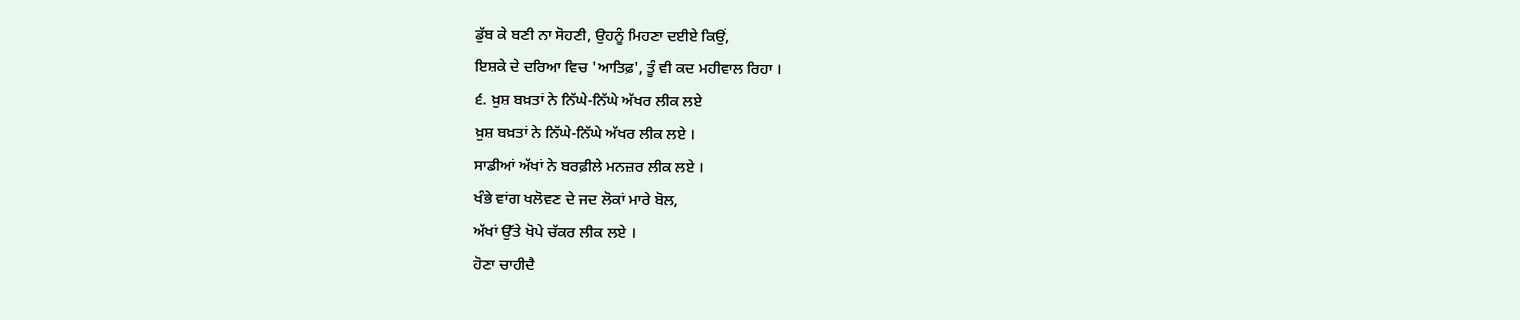ਡੁੱਬ ਕੇ ਬਣੀ ਨਾ ਸੋਹਣੀ, ਉਹਨੂੰ ਮਿਹਣਾ ਦਈਏ ਕਿਉਂ,
ਇਸ਼ਕੇ ਦੇ ਦਰਿਆ ਵਿਚ 'ਆਤਿਫ਼', ਤੂੰ ਵੀ ਕਦ ਮਹੀਵਾਲ ਰਿਹਾ ।
੬. ਖ਼ੁਸ਼ ਬਖ਼ਤਾਂ ਨੇ ਨਿੱਘੇ-ਨਿੱਘੇ ਅੱਖਰ ਲੀਕ ਲਏ
ਖ਼ੁਸ਼ ਬਖ਼ਤਾਂ ਨੇ ਨਿੱਘੇ-ਨਿੱਘੇ ਅੱਖਰ ਲੀਕ ਲਏ ।
ਸਾਡੀਆਂ ਅੱਖਾਂ ਨੇ ਬਰਫ਼ੀਲੇ ਮਨਜ਼ਰ ਲੀਕ ਲਏ ।
ਖੰਭੇ ਵਾਂਗ ਖਲੋਵਣ ਦੇ ਜਦ ਲੋਕਾਂ ਮਾਰੇ ਬੋਲ,
ਅੱਖਾਂ ਉੱਤੇ ਖੋਪੇ ਚੱਕਰ ਲੀਕ ਲਏ ।
ਹੋਣਾ ਚਾਹੀਦੈ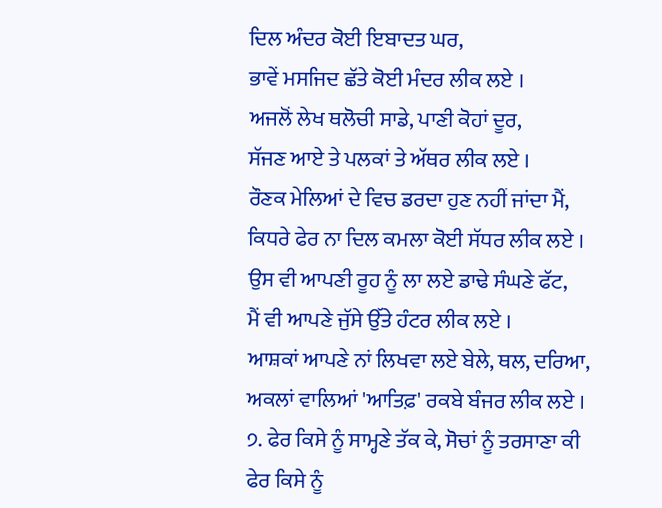ਦਿਲ ਅੰਦਰ ਕੋਈ ਇਬਾਦਤ ਘਰ,
ਭਾਵੇਂ ਮਸਜਿਦ ਛੱਤੇ ਕੋਈ ਮੰਦਰ ਲੀਕ ਲਏ ।
ਅਜਲੋਂ ਲੇਖ ਥਲੋਚੀ ਸਾਡੇ, ਪਾਣੀ ਕੋਹਾਂ ਦੂਰ,
ਸੱਜਣ ਆਏ ਤੇ ਪਲਕਾਂ ਤੇ ਅੱਥਰ ਲੀਕ ਲਏ ।
ਰੌਣਕ ਮੇਲਿਆਂ ਦੇ ਵਿਚ ਡਰਦਾ ਹੁਣ ਨਹੀਂ ਜਾਂਦਾ ਮੈਂ,
ਕਿਧਰੇ ਫੇਰ ਨਾ ਦਿਲ ਕਮਲਾ ਕੋਈ ਸੱਧਰ ਲੀਕ ਲਏ ।
ਉਸ ਵੀ ਆਪਣੀ ਰੂਹ ਨੂੰ ਲਾ ਲਏ ਡਾਢੇ ਸੰਘਣੇ ਫੱਟ,
ਮੈਂ ਵੀ ਆਪਣੇ ਜੁੱਸੇ ਉੱਤੇ ਹੰਟਰ ਲੀਕ ਲਏ ।
ਆਸ਼ਕਾਂ ਆਪਣੇ ਨਾਂ ਲਿਖਵਾ ਲਏ ਬੇਲੇ, ਥਲ, ਦਰਿਆ,
ਅਕਲਾਂ ਵਾਲਿਆਂ 'ਆਤਿਫ਼' ਰਕਬੇ ਬੰਜਰ ਲੀਕ ਲਏ ।
੭. ਫੇਰ ਕਿਸੇ ਨੂੰ ਸਾਮ੍ਹਣੇ ਤੱਕ ਕੇ, ਸੋਚਾਂ ਨੂੰ ਤਰਸਾਣਾ ਕੀ
ਫੇਰ ਕਿਸੇ ਨੂੰ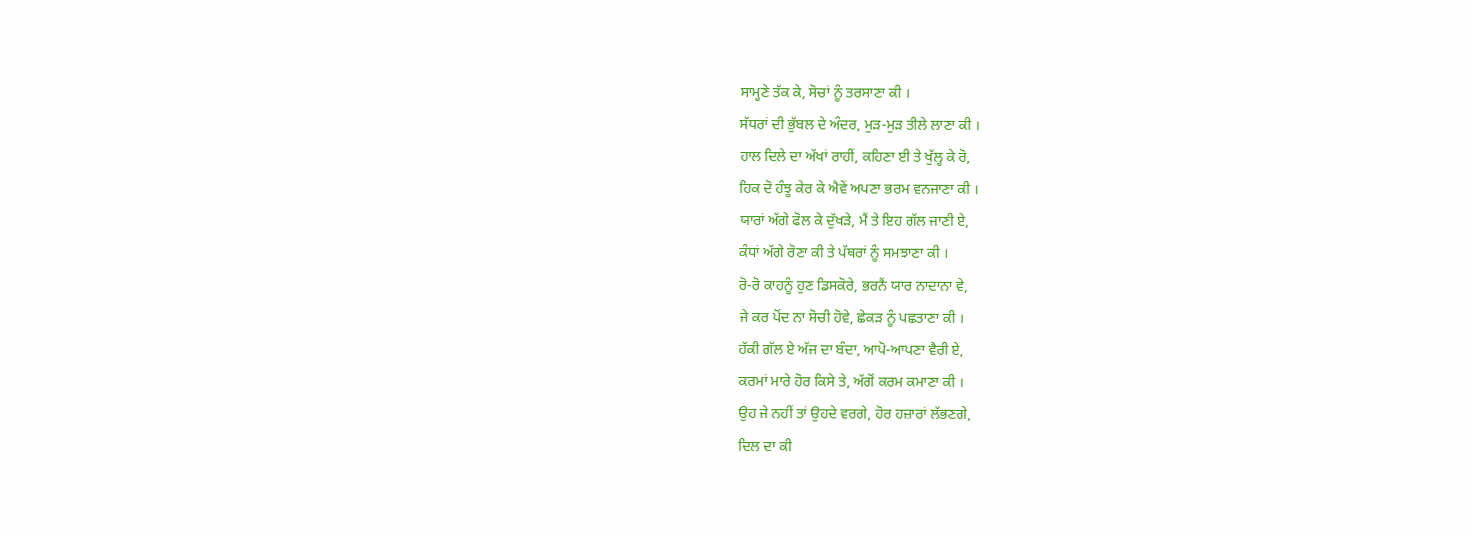ਸਾਮ੍ਹਣੇ ਤੱਕ ਕੇ, ਸੋਚਾਂ ਨੂੰ ਤਰਸਾਣਾ ਕੀ ।
ਸੱਧਰਾਂ ਦੀ ਭੁੱਬਲ ਦੇ ਅੰਦਰ, ਮੁੜ-ਮੁੜ ਤੀਲੇ ਲਾਣਾ ਕੀ ।
ਹਾਲ ਦਿਲੇ ਦਾ ਅੱਖਾਂ ਰਾਹੀਂ, ਕਹਿਣਾ ਈ ਤੇ ਖੁੱਲ੍ਹ ਕੇ ਰੋ,
ਹਿਕ ਦੋ ਹੰਝੂ ਕੇਰ ਕੇ ਐਵੇਂ ਅਪਣਾ ਭਰਮ ਵਨਜਾਣਾ ਕੀ ।
ਯਾਰਾਂ ਅੱਗੇ ਫੋਲ ਕੇ ਦੁੱਖੜੇ, ਮੈਂ ਤੇ ਇਹ ਗੱਲ ਜਾਣੀ ਏ,
ਕੰਧਾਂ ਅੱਗੇ ਰੋਣਾ ਕੀ ਤੇ ਪੱਥਰਾਂ ਨੂੰ ਸਮਝਾਣਾ ਕੀ ।
ਰੋ-ਰੋ ਕਾਹਨੂੰ ਹੁਣ ਡਿਸਕੋਰੇ, ਭਰਨੈਂ ਯਾਰ ਨਾਦਾਨਾ ਵੇ,
ਜੇ ਕਰ ਪੋਂਦ ਨਾ ਸੋਚੀ ਹੋਵੇ, ਛੇਕੜ ਨੂੰ ਪਛਤਾਣਾ ਕੀ ।
ਹੱਕੀ ਗੱਲ ਏ ਅੱਜ ਦਾ ਬੰਦਾ, ਆਪੋ-ਆਪਣਾ ਵੈਰੀ ਏ,
ਕਰਮਾਂ ਮਾਰੇ ਹੋਰ ਕਿਸੇ ਤੇ, ਅੱਗੋਂ ਕਰਮ ਕਮਾਣਾ ਕੀ ।
ਉਹ ਜੇ ਨਹੀਂ ਤਾਂ ਉਹਦੇ ਵਰਗੇ, ਹੋਰ ਹਜ਼ਾਰਾਂ ਲੱਭਣਗੇ,
ਦਿਲ ਦਾ ਕੀ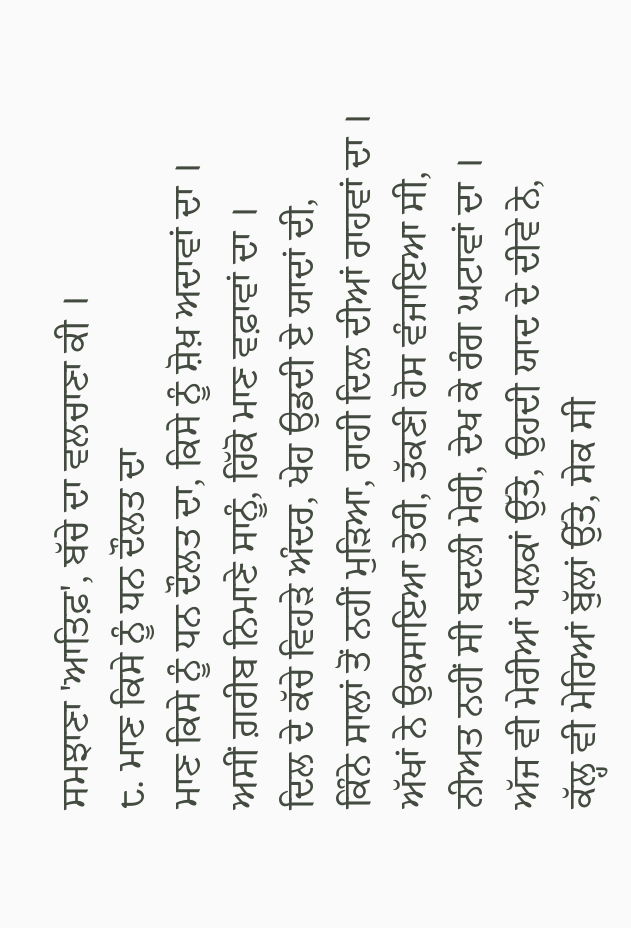ਸਮਝਾਣਾ 'ਆਤਿਫ਼', ਬੱਚੇ ਦਾ ਵਲਚਾਣਾ ਕੀ ।
੮. ਮਾਣ ਕਿਸੇ ਨੂੰ ਧਨ ਦੌਲਤ ਦਾ
ਮਾਣ ਕਿਸੇ ਨੂੰ ਧਨ ਦੌਲਤ ਦਾ, ਕਿਸੇ ਨੂੰ ਸ਼ੋਖ਼ ਅਦਾਵਾਂ ਦਾ ।
ਅਸੀਂ ਗ਼ਰੀਬ ਨਿਮਾਣੇ ਸਾਨੂੰ, ਹਿੱਕੋ ਮਾਣ ਵਫ਼ਾਵਾਂ ਦਾ ।
ਦਿਲ ਦੇ ਕੱਚੇ ਵਿਹੜੇ ਅੰਦਰ, ਖੇਹ ਉਡਦੀ ਏ ਯਾਦਾਂ ਦੀ,
ਕਿੰਨੇ ਸਾਲਾਂ ਤੋਂ ਨਹੀਂ ਮੁੜਿਆ, ਰਾਹੀ ਦਿਲ ਦੀਆਂ ਰਾਹਵਾਂ ਦਾ ।
ਅੱਖਾਂ ਨੇ ਉਕਸਾਇਆ ਤੇਰੀ, ਤੱਕਣੀ ਹੋਸ ਵੰਜਾਇਆ ਸੀ,
ਨੀਅਤ ਨਹੀਂ ਸੀ ਬਦਲੀ ਮੇਰੀ, ਦੇਖ ਕੇ ਰੰਗ ਘਟਾਵਾਂ ਦਾ ।
ਅੱਜ ਵੀ ਮੇਰੀਆਂ ਪਲਕਾਂ ਉੱਤੇ, ਉਹਦੀ ਯਾਦ ਦੇ ਦੀਵੇ ਨੇ,
ਕੱਲ੍ਹ ਵੀ ਮੇਰਿਆਂ ਬੁੱਲਾਂ ਉੱਤੇ, ਸੇਕ ਸੀ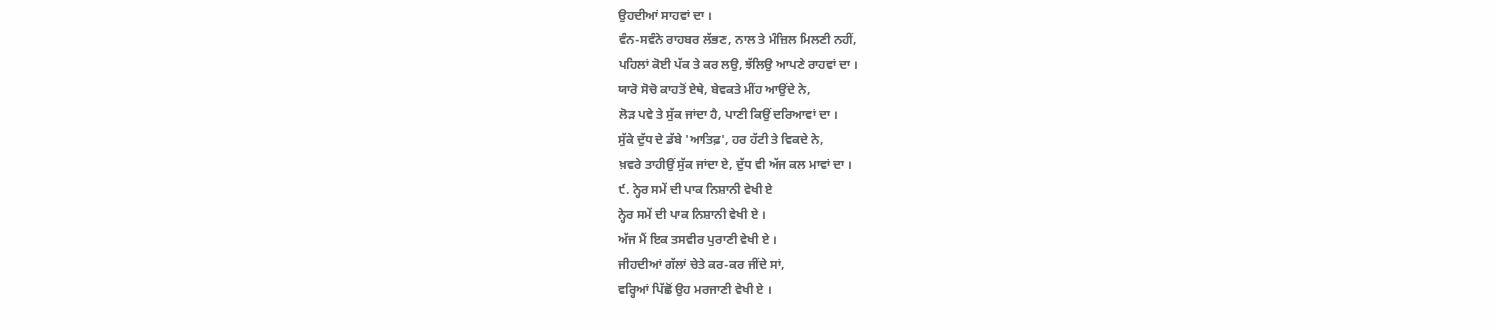ਉਹਦੀਆਂ ਸਾਹਵਾਂ ਦਾ ।
ਵੰਨ-ਸਵੰਨੇ ਰਾਹਬਰ ਲੱਭਣ, ਨਾਲ ਤੇ ਮੰਜ਼ਿਲ ਮਿਲਣੀ ਨਹੀਂ,
ਪਹਿਲਾਂ ਕੋਈ ਪੱਕ ਤੇ ਕਰ ਲਉ, ਝੱਲਿਉ ਆਪਣੇ ਰਾਹਵਾਂ ਦਾ ।
ਯਾਰੋ ਸੋਚੋ ਕਾਹਤੋਂ ਏਥੇ, ਬੇਵਕਤੇ ਮੀਂਹ ਆਉਂਦੇ ਨੇ,
ਲੋੜ ਪਵੇ ਤੇ ਸੁੱਕ ਜਾਂਦਾ ਹੈ, ਪਾਣੀ ਕਿਉਂ ਦਰਿਆਵਾਂ ਦਾ ।
ਸੁੱਕੇ ਦੁੱਧ ਦੇ ਡੱਬੇ 'ਆਤਿਫ਼', ਹਰ ਹੱਟੀ ਤੇ ਵਿਕਦੇ ਨੇ,
ਖ਼ਵਰੇ ਤਾਹੀਉਂ ਸੁੱਕ ਜਾਂਦਾ ਏ, ਦੁੱਧ ਵੀ ਅੱਜ ਕਲ ਮਾਵਾਂ ਦਾ ।
੯. ਨ੍ਹੇਰ ਸਮੇਂ ਦੀ ਪਾਕ ਨਿਸ਼ਾਨੀ ਵੇਖੀ ਏ
ਨ੍ਹੇਰ ਸਮੇਂ ਦੀ ਪਾਕ ਨਿਸ਼ਾਨੀ ਵੇਖੀ ਏ ।
ਅੱਜ ਮੈਂ ਇਕ ਤਸਵੀਰ ਪੁਰਾਣੀ ਵੇਖੀ ਏ ।
ਜੀਹਦੀਆਂ ਗੱਲਾਂ ਚੇਤੇ ਕਰ-ਕਰ ਜੀਂਦੇ ਸਾਂ,
ਵਰ੍ਹਿਆਂ ਪਿੱਛੋਂ ਉਹ ਮਰਜਾਣੀ ਵੇਖੀ ਏ ।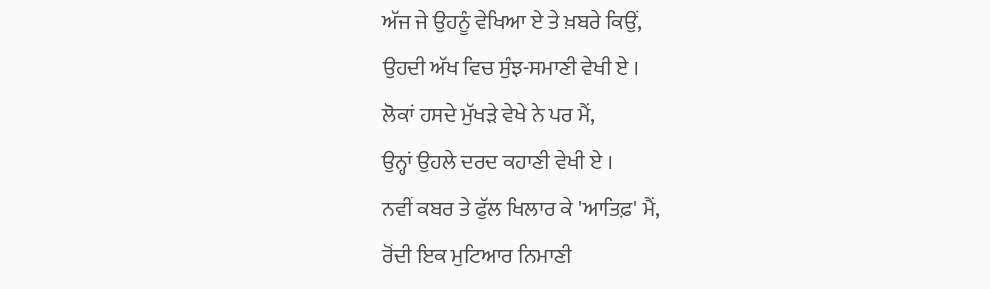ਅੱਜ ਜੇ ਉਹਨੂੰ ਵੇਖਿਆ ਏ ਤੇ ਖ਼ਬਰੇ ਕਿਉਂ,
ਉਹਦੀ ਅੱਖ ਵਿਚ ਸੁੰਝ-ਸਮਾਣੀ ਵੇਖੀ ਏ ।
ਲੋਕਾਂ ਹਸਦੇ ਮੁੱਖੜੇ ਵੇਖੇ ਨੇ ਪਰ ਮੈਂ,
ਉਨ੍ਹਾਂ ਉਹਲੇ ਦਰਦ ਕਹਾਣੀ ਵੇਖੀ ਏ ।
ਨਵੀਂ ਕਬਰ ਤੇ ਫੁੱਲ ਖਿਲਾਰ ਕੇ 'ਆਤਿਫ਼' ਮੈਂ,
ਰੋਂਦੀ ਇਕ ਮੁਟਿਆਰ ਨਿਮਾਣੀ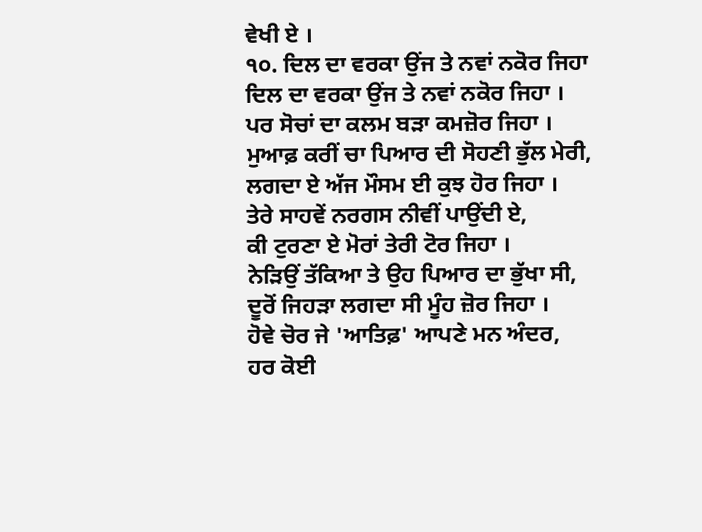ਵੇਖੀ ਏ ।
੧੦. ਦਿਲ ਦਾ ਵਰਕਾ ਉਂਜ ਤੇ ਨਵਾਂ ਨਕੋਰ ਜਿਹਾ
ਦਿਲ ਦਾ ਵਰਕਾ ਉਂਜ ਤੇ ਨਵਾਂ ਨਕੋਰ ਜਿਹਾ ।
ਪਰ ਸੋਚਾਂ ਦਾ ਕਲਮ ਬੜਾ ਕਮਜ਼ੋਰ ਜਿਹਾ ।
ਮੁਆਫ਼ ਕਰੀਂ ਚਾ ਪਿਆਰ ਦੀ ਸੋਹਣੀ ਭੁੱਲ ਮੇਰੀ,
ਲਗਦਾ ਏ ਅੱਜ ਮੌਸਮ ਈ ਕੁਝ ਹੋਰ ਜਿਹਾ ।
ਤੇਰੇ ਸਾਹਵੇਂ ਨਰਗਸ ਨੀਵੀਂ ਪਾਉਂਦੀ ਏ,
ਕੀ ਟੁਰਣਾ ਏ ਮੋਰਾਂ ਤੇਰੀ ਟੋਰ ਜਿਹਾ ।
ਨੇੜਿਉਂ ਤੱਕਿਆ ਤੇ ਉਹ ਪਿਆਰ ਦਾ ਭੁੱਖਾ ਸੀ,
ਦੂਰੋਂ ਜਿਹੜਾ ਲਗਦਾ ਸੀ ਮੂੰਹ ਜ਼ੋਰ ਜਿਹਾ ।
ਹੋਵੇ ਚੋਰ ਜੇ 'ਆਤਿਫ਼' ਆਪਣੇ ਮਨ ਅੰਦਰ,
ਹਰ ਕੋਈ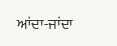ਆਂਦਾ-ਜਾਂਦਾ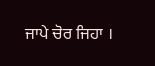ਜਾਪੇ ਚੋਰ ਜਿਹਾ ।